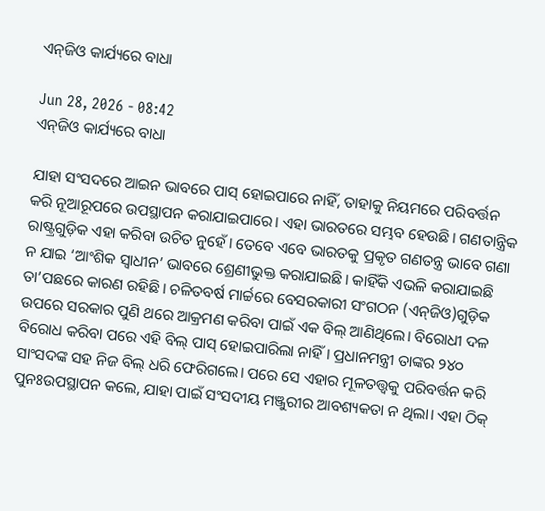ଏନ୍‌ଜିଓ କାର୍ଯ୍ୟରେ ବାଧା

Jun 28, 2026 - 08:42
ଏନ୍‌ଜିଓ କାର୍ଯ୍ୟରେ ବାଧା

ଯାହା ସଂସଦରେ ଆଇନ ଭାବରେ ପାସ୍‌ ହୋଇପାରେ ନାହିଁ, ତାହାକୁ ନିୟମରେ ପରିବର୍ତ୍ତନ କରି ନୂଆରୂପରେ ଉପସ୍ଥାପନ କରାଯାଇପାରେ। ଏହା ଭାରତରେ ସମ୍ଭବ ହେଉଛି। ଗଣତାନ୍ତ୍ରିକ ରାଷ୍ଟ୍ରଗୁଡ଼ିକ ଏହା କରିବା ଉଚିତ ନୁହେଁ। ତେବେ ଏବେ ଭାରତକୁ ପ୍ରକୃତ ଗଣତନ୍ତ୍ର ଭାବେ ଗଣା ନ ଯାଇ ‘ଆଂଶିକ ସ୍ବାଧୀନ’ ଭାବରେ ଶ୍ରେଣୀଭୁକ୍ତ କରାଯାଇଛି। କାହିଁକି ଏଭଳି କରାଯାଇଛି ତା’ପଛରେ କାରଣ ରହିଛି। ଚଳିତବର୍ଷ ମାର୍ଚ୍ଚରେ ବେସରକାରୀ ସଂଗଠନ (ଏନ୍‌ଜିଓ)ଗୁଡ଼ିକ ଉପରେ ସରକାର ପୁଣି ଥରେ ଆକ୍ରମଣ କରିବା ପାଇଁ ଏକ ବିଲ୍‌ ଆଣିଥିଲେ। ବିରୋଧୀ ଦଳ ବିରୋଧ କରିବା ପରେ ଏହି ବିଲ୍‌ ପାସ୍‌ ହୋଇପାରିଲା ନାହିଁ। ପ୍ରଧାନମନ୍ତ୍ରୀ ତାଙ୍କର ୨୪୦ ସାଂସଦଙ୍କ ସହ ନିଜ ବିଲ୍‌ ଧରି ଫେରିଗଲେ। ପରେ ସେ ଏହାର ମୂଳତତ୍ତ୍ୱକୁ ପରିବର୍ତ୍ତନ କରି ପୁନଃଉପସ୍ଥାପନ କଲେ, ଯାହା ପାଇଁ ସଂସଦୀୟ ମଞ୍ଜୁରୀର ଆବଶ୍ୟକତା ନ ଥିଲା। ଏହା ଠିକ୍‌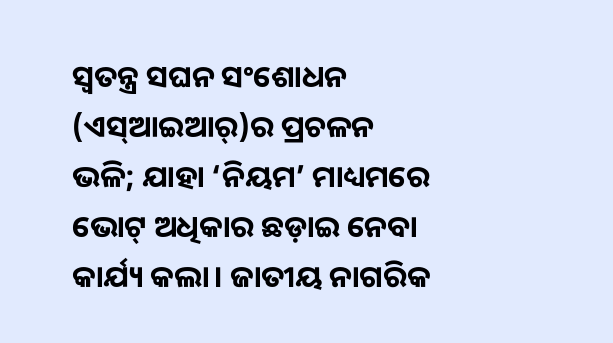ସ୍ବତନ୍ତ୍ର ସଘନ ସଂଶୋଧନ (ଏସ୍‌ଆଇଆର୍‌)ର ପ୍ରଚଳନ ଭଳି; ଯାହା ‘ନିୟମ’ ମାଧ୍ୟମରେ ଭୋଟ୍‌ ଅଧିକାର ଛଡ଼ାଇ ନେବା କାର୍ଯ୍ୟ କଲା। ଜାତୀୟ ନାଗରିକ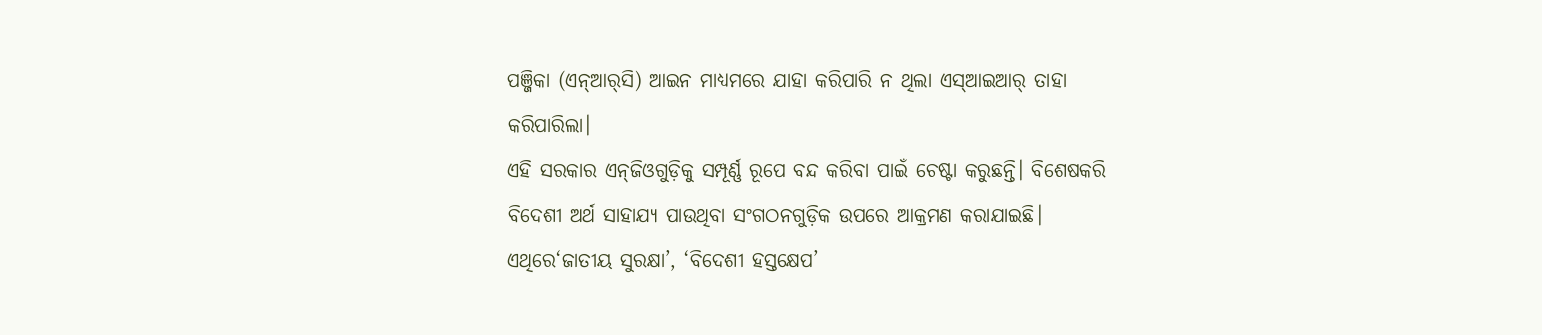ପଞ୍ଜିକା (ଏନ୍‌ଆର୍‌ସି) ଆଇନ ମାଧ୍ୟମରେ ଯାହା କରିପାରି ନ ଥିଲା ଏସ୍‌ଆଇଆର୍‌ ତାହା କରିପାରିଲା।
ଏହି ସରକାର ଏନ୍‌ଜିଓଗୁଡ଼ିକୁ ସମ୍ପୂର୍ଣ୍ଣ ରୂପେ ବନ୍ଦ କରିବା ପାଇଁ ଚେଷ୍ଟା କରୁଛନ୍ତି। ବିଶେଷକରି ବିଦେଶୀ ଅର୍ଥ ସାହାଯ୍ୟ ପାଉଥିବା ସଂଗଠନଗୁଡ଼ିକ ଉପରେ ଆକ୍ରମଣ କରାଯାଇଛି। ଏଥିରେ‘ଜାତୀୟ ସୁରକ୍ଷା’, ‘ବିଦେଶୀ ହସ୍ତକ୍ଷେପ’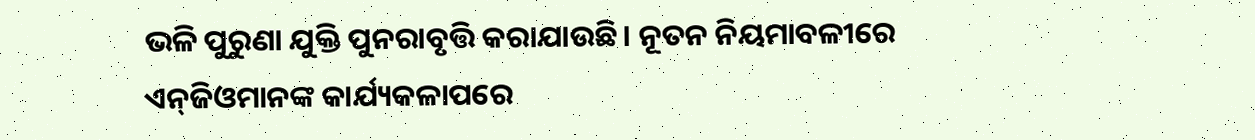ଭଳି ପୁରୁଣା ଯୁକ୍ତି ପୁନରାବୃତ୍ତି କରାଯାଉଛି। ନୂତନ ନିୟମାବଳୀରେ ଏନ୍‌ଜିଓମାନଙ୍କ କାର୍ଯ୍ୟକଳାପରେ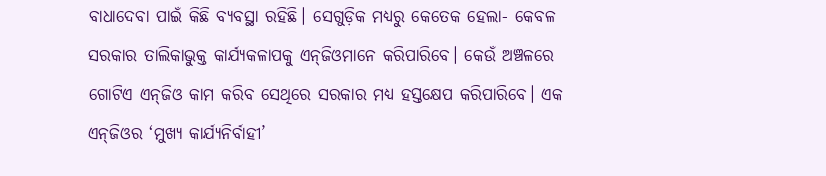ବାଧାଦେବା ପାଇଁ କିଛି ବ୍ୟବସ୍ଥା ରହିଛି। ସେଗୁଡ଼ିକ ମଧ୍ୟରୁ କେତେକ ହେଲା- କେବଳ ସରକାର ତାଲିକାଭୁକ୍ତ କାର୍ଯ୍ୟକଳାପକୁ ଏନ୍‌ଜିଓମାନେ କରିପାରିବେ। କେଉଁ ଅଞ୍ଚଳରେ ଗୋଟିଏ ଏନ୍‌ଜିଓ କାମ କରିବ ସେଥିରେ ସରକାର ମଧ୍ୟ ହସ୍ତକ୍ଷେପ କରିପାରିବେ। ଏକ ଏନ୍‌ଜିଓର ‘ମୁଖ୍ୟ କାର୍ଯ୍ୟନିର୍ବାହୀ’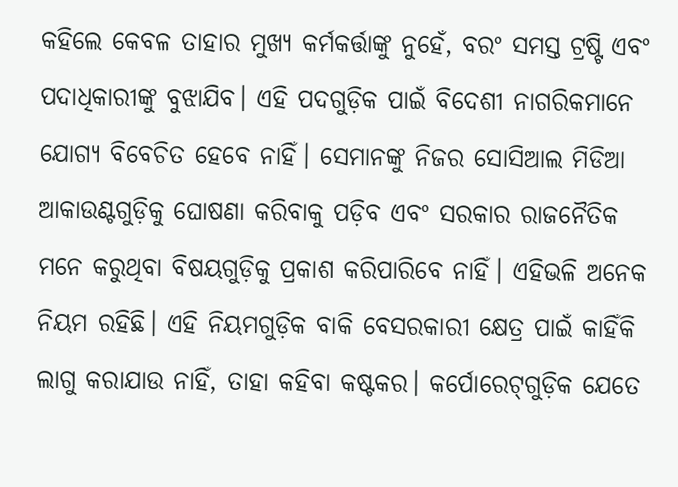କହିଲେ କେବଳ ତାହାର ମୁଖ୍ୟ କର୍ମକର୍ତ୍ତାଙ୍କୁ ନୁହେଁ, ବରଂ ସମସ୍ତ ଟ୍ରଷ୍ଟି ଏବଂ ପଦାଧିକାରୀଙ୍କୁ ବୁଝାଯିବ। ଏହି ପଦଗୁଡ଼ିକ ପାଇଁ ବିଦେଶୀ ନାଗରିକମାନେ ଯୋଗ୍ୟ ବିବେଚିତ ହେବେ ନାହିଁ। ସେମାନଙ୍କୁ ନିଜର ସୋସିଆଲ ମିଡିଆ ଆକାଉଣ୍ଟଗୁଡ଼ିକୁ ଘୋଷଣା କରିବାକୁ ପଡ଼ିବ ଏବଂ ସରକାର ରାଜନୈତିକ ମନେ କରୁଥିବା ବିଷୟଗୁଡ଼ିକୁ ପ୍ରକାଶ କରିପାରିବେ ନାହିଁ। ଏହିଭଳି ଅନେକ ନିୟମ ରହିଛି। ଏହି ନିୟମଗୁଡ଼ିକ ବାକି ବେସରକାରୀ କ୍ଷେତ୍ର ପାଇଁ କାହିଁକି ଲାଗୁ କରାଯାଉ ନାହିଁ, ତାହା କହିବା କଷ୍ଟକର। କର୍ପୋରେଟ୍‌ଗୁଡ଼ିକ ଯେତେ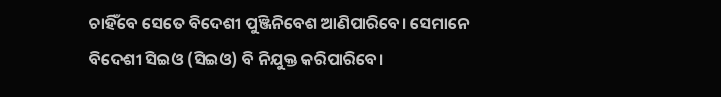ଚାହିଁବେ ସେତେ ବିଦେଶୀ ପୁଞ୍ଜିନିବେଶ ଆଣିପାରିବେ। ସେମାନେ ବିଦେଶୀ ସିଇଓ (ସିଇଓ) ବି ନିଯୁକ୍ତ କରିପାରିବେ।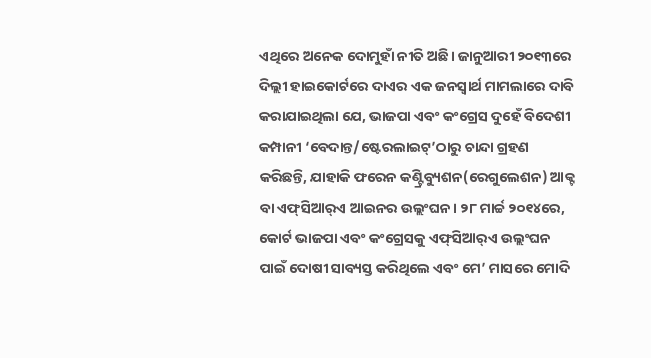ଏଥିରେ ଅନେକ ଦୋମୁହାଁ ନୀତି ଅଛି। ଜାନୁଆରୀ ୨୦୧୩ରେ ଦିଲ୍ଲୀ ହାଇକୋର୍ଟରେ ଦାଏର ଏକ ଜନସ୍ବାର୍ଥ ମାମଲାରେ ଦାବି କରାଯାଇଥିଲା ଯେ, ଭାଜପା ଏବଂ କଂଗ୍ରେସ ଦୁହେଁ ବିଦେଶୀ କମ୍ପାନୀ ‘ବେଦାନ୍ତ/ଷ୍ଟେରଲାଇଟ୍‌’ଠାରୁ ଚାନ୍ଦା ଗ୍ରହଣ କରିଛନ୍ତି, ଯାହାକି ଫରେନ କଣ୍ଟ୍ରିବ୍ୟୁଶନ(ରେଗୁଲେଶନ) ଆକ୍ଟ ବା ଏଫ୍‌ସିଆର୍‌ଏ ଆଇନର ଉଲ୍ଲଂଘନ। ୨୮ ମାର୍ଚ୍ଚ ୨୦୧୪ରେ, କୋର୍ଟ ଭାଜପା ଏବଂ କଂଗ୍ରେସକୁ ଏଫ୍‌ସିଆର୍‌ଏ ଉଲ୍ଲଂଘନ ପାଇଁ ଦୋଷୀ ସାବ୍ୟସ୍ତ କରିଥିଲେ ଏବଂ ମେ’ ମାସରେ ମୋଦି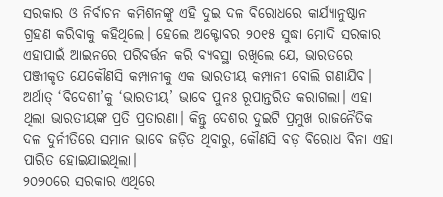ସରକାର ଓ ନିର୍ବାଚନ କମିଶନଙ୍କୁ ଏହି ଦୁଇ ଦଳ ବିରୋଧରେ କାର୍ଯ୍ୟାନୁଷ୍ଠାନ ଗ୍ରହଣ କରିବାକୁ କହିଥିଲେ। ହେଲେ ଅକ୍ଟୋବର ୨୦୧୫ ସୁଦ୍ଧା ମୋଦି ସରକାର ଏହାପାଇଁ ଆଇନରେ ପରିବର୍ତ୍ତନ କରି ବ୍ୟବସ୍ଥା ରଖିଲେ ଯେ, ଭାରତରେ ପଞ୍ଜୀକୃତ ଯେକୌଣସି କମ୍ପାନୀକୁ ଏକ ଭାରତୀୟ କମ୍ପାନୀ ବୋଲି ଗଣାଯିବ। ଅର୍ଥାତ୍‌ ‘ବିଦେଶୀ’କୁ ‘ଭାରତୀୟ’ ଭାବେ ପୁନଃ ରୂପାନ୍ତରିତ କରାଗଲା। ଏହା ଥିଲା ଭାରତୀୟଙ୍କ ପ୍ରତି ପ୍ରତାରଣା। କିନ୍ତୁ ଦେଶର ଦୁଇଟି ପ୍ରମୁଖ ରାଜନୈତିକ ଦଳ ଦୁର୍ନୀତିରେ ସମାନ ଭାବେ ଜଡ଼ିତ ଥିବାରୁ, କୌଣସି ବଡ଼ ବିରୋଧ ବିନା ଏହା ପାରିତ ହୋଇଯାଇଥିଲା।
୨୦୨୦ରେ ସରକାର ଏଥିରେ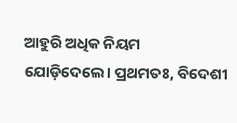ଆହୁରି ଅଧିକ ନିୟମ ଯୋଡ଼ିଦେଲେ। ପ୍ରଥମତଃ, ବିଦେଶୀ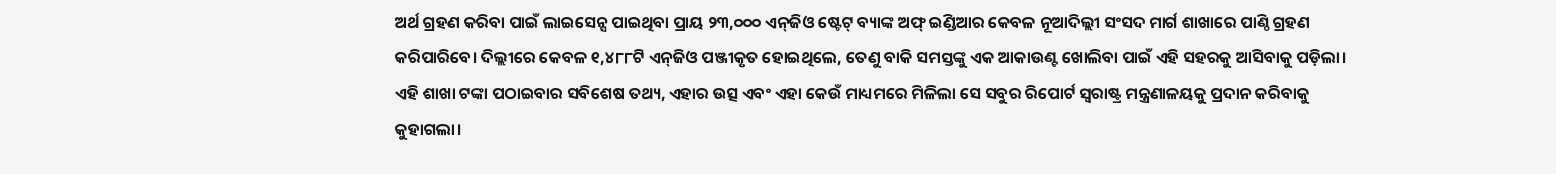ଅର୍ଥ ଗ୍ରହଣ କରିବା ପାଇଁ ଲାଇସେନ୍ସ ପାଇଥିବା ପ୍ରାୟ ୨୩,୦୦୦ ଏନ୍‌ଜିଓ ଷ୍ଟେଟ୍‌ ବ୍ୟାଙ୍କ ଅଫ୍‌ ଇଣ୍ଡିଆର କେବଳ ନୂଆଦିଲ୍ଲୀ ସଂସଦ ମାର୍ଗ ଶାଖାରେ ପାଣ୍ଠି ଗ୍ରହଣ କରିପାରିବେ। ଦିଲ୍ଲୀରେ କେବଳ ୧,୪୮୮ଟି ଏନ୍‌ଜିଓ ପଞ୍ଜୀକୃତ ହୋଇଥିଲେ, ତେଣୁ ବାକି ସମସ୍ତଙ୍କୁ ଏକ ଆକାଉଣ୍ଟ ଖୋଲିବା ପାଇଁ ଏହି ସହରକୁ ଆସିବାକୁ ପଡ଼ିଲା। ଏହି ଶାଖା ଟଙ୍କା ପଠାଇବାର ସବିଶେଷ ତଥ୍ୟ, ଏହାର ଉତ୍ସ ଏବଂ ଏହା କେଉଁ ମାଧ୍ୟମରେ ମିଳିଲା ସେ ସବୁର ରିପୋର୍ଟ ସ୍ବରାଷ୍ଟ୍ର ମନ୍ତ୍ରଣାଳୟକୁ ପ୍ରଦାନ କରିବାକୁ କୁହାଗଲା।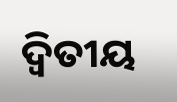ଦ୍ୱିତୀୟ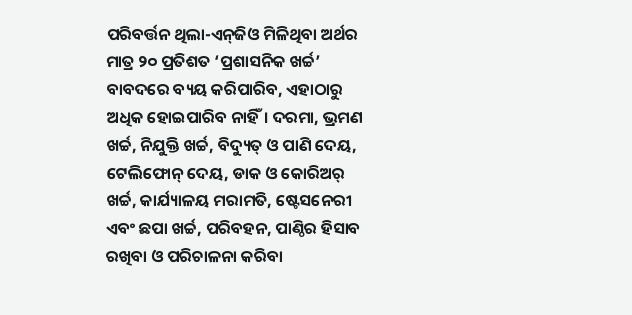ପରିବର୍ତ୍ତନ ଥିଲା-ଏନ୍‌ଜିଓ ମିଳିଥିବା ଅର୍ଥର ମାତ୍ର ୨୦ ପ୍ରତିଶତ ‘ପ୍ରଶାସନିକ ଖର୍ଚ୍ଚ’ ବାବଦରେ ବ୍ୟୟ କରିପାରିବ, ଏହାଠାରୁ ଅଧିକ ହୋଇପାରିବ ନାହିଁ। ଦରମା, ଭ୍ରମଣ ଖର୍ଚ୍ଚ, ନିଯୁକ୍ତି ଖର୍ଚ୍ଚ, ବିଦ୍ୟୁତ୍‌ ଓ ପାଣି ଦେୟ, ଟେଲିଫୋନ୍‌ ଦେୟ, ଡାକ ଓ କୋରିଅର୍‌ ଖର୍ଚ୍ଚ, କାର୍ଯ୍ୟାଳୟ ମରାମତି, ଷ୍ଟେସନେରୀ ଏବଂ ଛପା ଖର୍ଚ୍ଚ, ପରିବହନ, ପାଣ୍ଠିର ହିସାବ ରଖିବା ଓ ପରିଚାଳନା କରିବା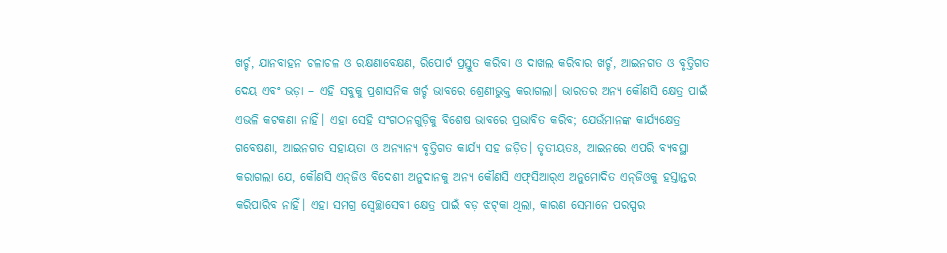ଖର୍ଚ୍ଚ, ଯାନବାହନ ଚଳାଚଳ ଓ ରକ୍ଷଣାବେକ୍ଷଣ, ରିପୋର୍ଟ ପ୍ରସ୍ତୁତ କରିବା ଓ ଦାଖଲ କରିବାର ଖର୍ଚ୍ଚ, ଆଇନଗତ ଓ ବୃତ୍ତିଗତ ଦେୟ ଏବଂ ଭଡ଼ା – ଏହି ସବୁକୁ ପ୍ରଶାସନିକ ଖର୍ଚ୍ଚ ଭାବରେ ଶ୍ରେଣୀଭୁକ୍ତ କରାଗଲା। ଭାରତର ଅନ୍ୟ କୌଣସି କ୍ଷେତ୍ର ପାଇଁ ଏଭଳି କଟକଣା ନାହିଁ। ଏହା ସେହି ସଂଗଠନଗୁଡ଼ିକୁ ବିଶେଷ ଭାବରେ ପ୍ରଭାବିତ କରିବ; ଯେଉଁମାନଙ୍କ କାର୍ଯ୍ୟକ୍ଷେତ୍ର ଗବେଷଣା, ଆଇନଗତ ସହାୟତା ଓ ଅନ୍ୟାନ୍ୟ ବୃତ୍ତିଗତ କାର୍ଯ୍ୟ ସହ ଜଡ଼ିତ। ତୃତୀୟତଃ, ଆଇନରେ ଏପରି ବ୍ୟବସ୍ଥା କରାଗଲା ଯେ, କୌଣସି ଏନ୍‌ଜିଓ ବିଦେଶୀ ଅନୁଦାନକୁ ଅନ୍ୟ କୌଣସି ଏଫ୍‌ସିଆର୍‌ଏ ଅନୁମୋଦିତ ଏନ୍‌ଜିଓକୁ ହସ୍ତାନ୍ତର କରିପାରିବ ନାହିଁ। ଏହା ସମଗ୍ର ସ୍ବେଚ୍ଛାସେବୀ କ୍ଷେତ୍ର ପାଇଁ ବଡ଼ ଝଟ୍‌କା ଥିଲା, କାରଣ ସେମାନେ ପରସ୍ପର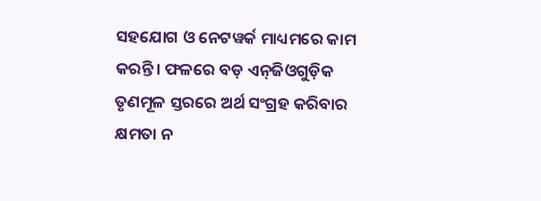ସହଯୋଗ ଓ ନେଟୱର୍କ ମାଧ୍ୟମରେ କାମ କରନ୍ତି। ଫଳରେ ବଡ଼ ଏନ୍‌ଜିଓଗୁଡ଼ିକ ତୃଣମୂଳ ସ୍ତରରେ ଅର୍ଥ ସଂଗ୍ରହ କରିବାର କ୍ଷମତା ନ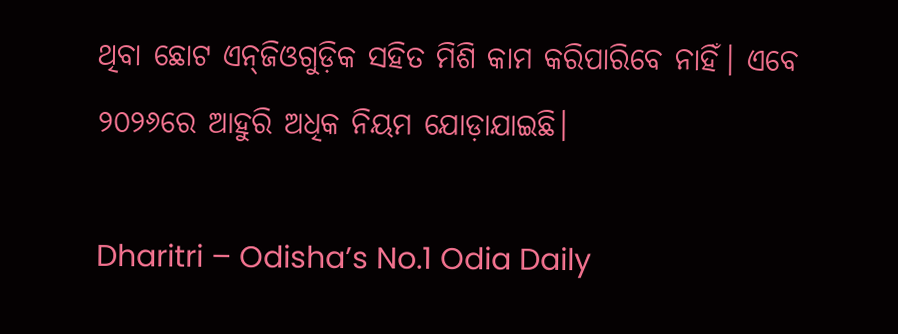ଥିବା ଛୋଟ ଏନ୍‌ଜିଓଗୁଡ଼ିକ ସହିତ ମିଶି କାମ କରିପାରିବେ ନାହିଁ। ଏବେ ୨୦୨୬ରେ ଆହୁରି ଅଧିକ ନିୟମ ଯୋଡ଼ାଯାଇଛି।

Dharitri – Odisha’s No.1 Odia Daily